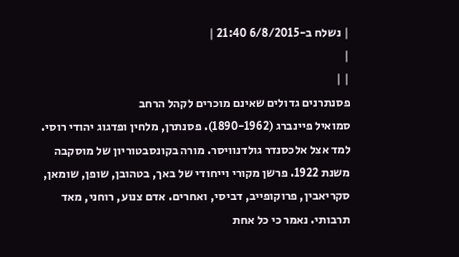| נשלח ב-6/8/2015 21:40 |
|
| |
פסנתרנים גדולים שאינם מוכרים לקהל הרחב
סמואיל פיינברג (1890-1962). פסנתרן, מלחין ופדגוג יהודי רוסי. למד אצל אלכסנדר גולדנוויסר. מורה בקונסבטוריון של מוסקבה משנת 1922. פרשן מקורי וייחודי של באך, בטהובן, שופן, שומאן, סקריאבין, פרוקופייב, דביסי, ואחרים. אדם צנוע, רוחני, מאד תרבותי. נאמר כי כל אחת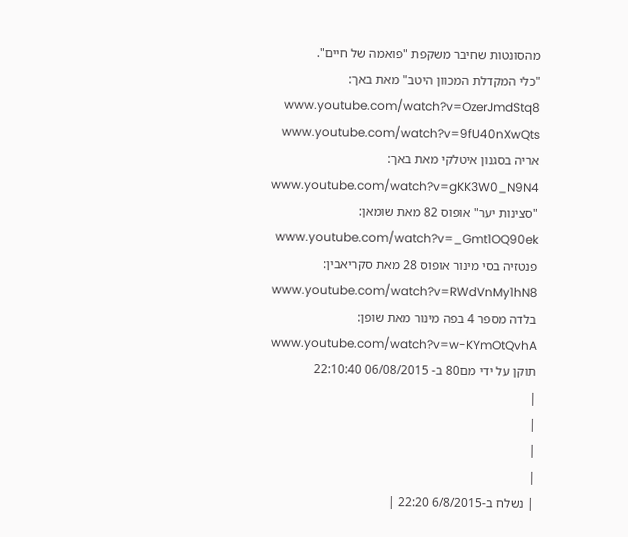מהסונטות שחיבר משקפת "פואמה של חיים".
"כלי המקדלת המכוון היטב" מאת באך: www.youtube.com/watch?v=OzerJmdStq8 www.youtube.com/watch?v=9fU40nXwQts
אריה בסגנון איטלקי מאת באך: www.youtube.com/watch?v=gKK3W0_N9N4
"סצינות יער" אופוס 82 מאת שומאן: www.youtube.com/watch?v=_Gmt1OQ90ek
פנטזיה בסי מינור אופוס 28 מאת סקריאבין: www.youtube.com/watch?v=RWdVnMy1hN8
בלדה מספר 4 בפה מינור מאת שופן: www.youtube.com/watch?v=w-KYmOtQvhA
תוקן על ידי מם80 ב- 06/08/2015 22:10:40
|
|
|
|
| נשלח ב-6/8/2015 22:20 |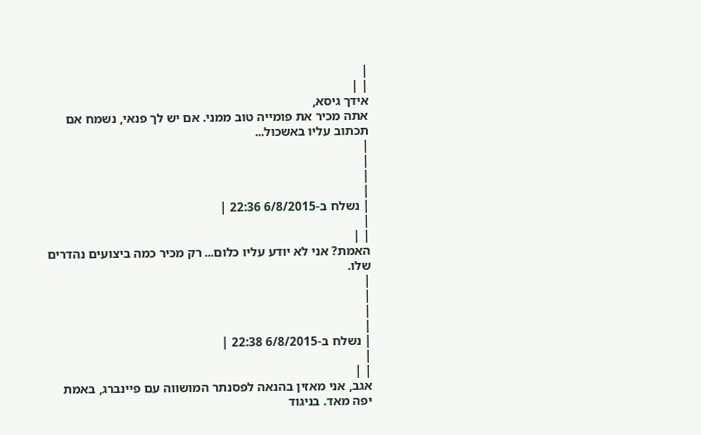|
| |
אידך גיסא,
אתה מכיר את פומייה טוב ממני. אם יש לך פנאי, נשמח אם תכתוב עליו באשכול...
|
|
|
|
| נשלח ב-6/8/2015 22:36 |
|
| |
האמת? אני לא יודע עליו כלום... רק מכיר כמה ביצועים נהדרים שלו.
|
|
|
|
| נשלח ב-6/8/2015 22:38 |
|
| |
אגב, אני מאזין בהנאה לפסנתר המושווה עם פיינברג, באמת יפה מאד. בניגוד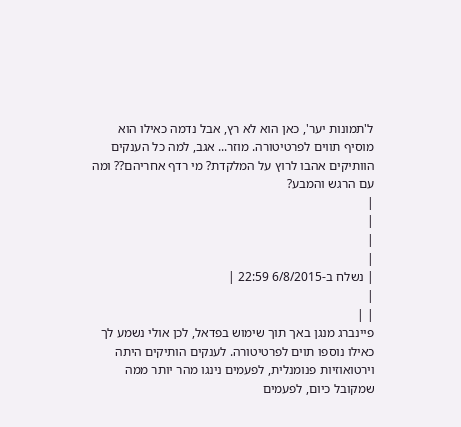ל'תמונות יער', כאן הוא לא רץ, אבל נדמה כאילו הוא מוסיף תווים לפרטיטורה. מוזר... אגב, למה כל הענקים הוותיקים אהבו לרוץ על המלקדת? מי רדף אחריהם?? ומה עם הרגש והמבע?
|
|
|
|
| נשלח ב-6/8/2015 22:59 |
|
| |
פיינברג מנגן באך תוך שימוש בפדאל, לכן אולי נשמע לך כאילו נוספו תוים לפרטיטורה. לענקים הותיקים היתה וירטואוזיות פנומנלית, לפעמים נינגו מהר יותר ממה שמקובל כיום, לפעמים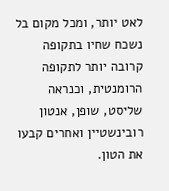לאט יותר, ומכל מקום בל נשכח שחיו בתקופה קרובה יותר לתקופה הרומנטית, וכנראה שליסט, שופן, אנטון רובינשטיין ואחרים קבעו את הטון.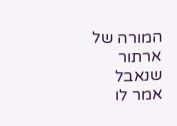המורה של ארתור שנאבל אמר לו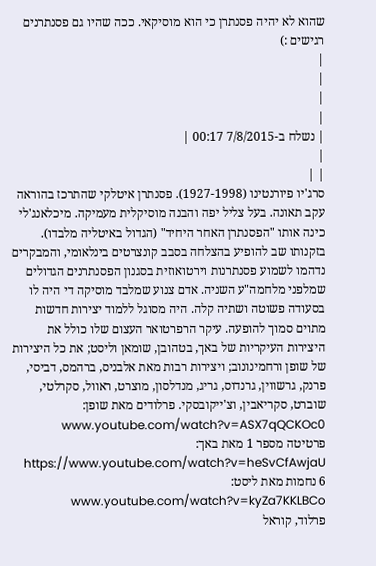שהוא לא יהיה פסנתרן כי הוא מוסיקאי. ככה שהיו גם פסנתרנים רגישים :)
|
|
|
|
| נשלח ב-7/8/2015 00:17 |
|
| |
סרג'יו פיורנטינו (1927-1998). פסנתרן איטלקי שהתרכז בהוראה עקב תאונה. בעל צליל יפה והבנה מוסיקלית מעמיקה. מיכלאנג'לי כינה אותו "הפסנתרן האחר היחיד" (הגדול באיטליה מלבדו). בזקנותו שב להופיע בהצלחה בסבב קונצרטים בינלאומי, והמבקרים נדהמו לשמוע פסנתרנות וירטואוזית בסגנון הפסנתרנים הגדולים שמלפני מלחמה"ע השניה. אדם צנוע שמלבד מוסיקה די היה לו בסעודה פשוטה ושתיה קלה. היה מסוגל ללמוד יצירות חדשות מתוים סמוך להופעה. עיקר הרפרטואר העצום שלו כולל את היצירות העיקריות של באך, בטהובן, שומאן וליסט; את כל היצירות של שופן ורחמינונוב; ויצירות רבות מאת אלבניס, ברהמס, דביסי, פרנק, גרשווין, גרנדוס, גריג, מנדלסון, מוצרט, ראוול, סקרלטי, שוברט, סקריאבין, וצ'ייקובסקי. פרלודים מאת שופן: www.youtube.com/watch?v=ASX7qQCKOc0
פרטיטה מספר 1 מאת באך: https://www.youtube.com/watch?v=heSvCfAwjaU
6 נחמות מאת ליסט: www.youtube.com/watch?v=kyZa7KKLBCo
פרלוד, קוראל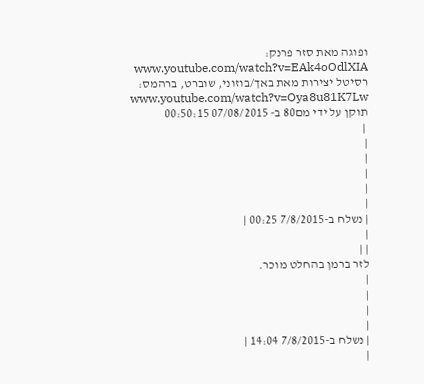ופוגה מאת סזר פרנק: www.youtube.com/watch?v=EAk4oOdlXIA רסיטל יצירות מאת באך/בוזוני, שוברט, ברהמס: www.youtube.com/watch?v=Oya8u81K7Lw
תוקן על ידי מם80 ב- 07/08/2015 00:50:15
 |
|
|
|
|
|
| נשלח ב-7/8/2015 00:25 |
|
| |
לזר ברמן בהחלט מוכר.
|
|
|
|
| נשלח ב-7/8/2015 14:04 |
|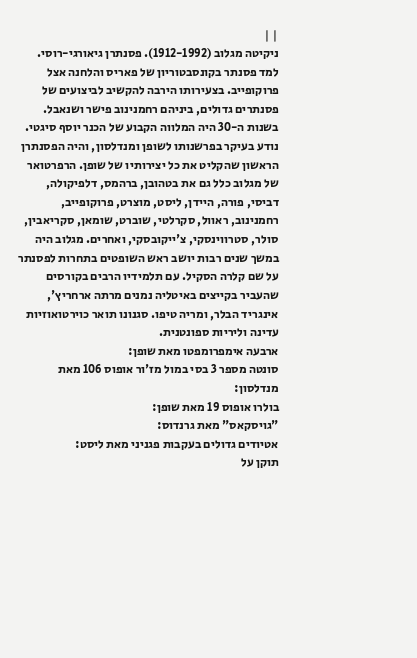| |
ניקיטה מגלוב (1912-1992). פסנתרן גיאורגי-רוסי. למד פסנתר בקונסבטוריון של פאריס והלחנה אצל פרוקופייב. בצעירותו הירבה להקשיב לביצועים של פסנתרים גדולים, ביניהם רחמנינוב פישר ושנאבל. בשנות ה-30 היה המלווה הקבוע של הכנר יוסף סיגטי. נודע בעיקר בפרשנותו לשופן ומנדלסון, והיה הפסנתרן הראשון שהקליט את כל יצירותיו של שופן. הרפרטואר של מגלוב כלל גם את בטהובן, ברהמס, דלפיקולה, דביסי, פורה, היידן, ליסט, מוצרט, פרוקופייב, רחמנינוב, ראוול, סקרלטי, שוברט, שומאן, סקריאבין, סולר, סטרווינסקי, צ'ייקובסקי, ואחרים. מגלוב היה במשך שנים רבות יושב ראש השופטים בתחרות לפסנתר על שם קלרה הסקיל. עם תלמידיו הרבים בקורסים שהעביר בקייצים באיטליה נמנים מרתה ארחריץ', אינגריד הבלר, ומריה טיפו. סגנונו תואר כוירטואוזיות עדינה וליריות ספונטנית.
ארבעה אימפרומפטו מאת שופן:
סונטה מספר 3 בסי במול מז'ור אופוס 106 מאת מנדלסון:
בולרו אופוס 19 מאת שופן:
"גויסקאס" מאת גרנדוס:
אטיודים גדולים בעקבות פגניני מאת ליסט:
תוקן על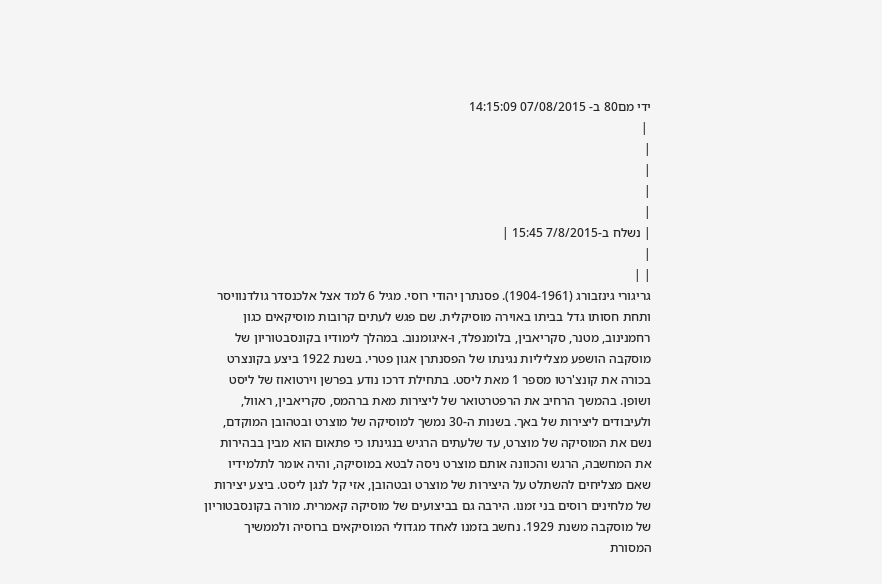ידי מם80 ב- 07/08/2015 14:15:09
 |
|
|
|
|
| נשלח ב-7/8/2015 15:45 |
|
| |
גריגורי גינזבורג (1904-1961). פסנתרן יהודי רוסי. מגיל 6 למד אצל אלכנסדר גולדנוויסר ותחת חסותו גדל בביתו באוירה מוסיקלית. שם פגש לעתים קרובות מוסיקאים כגון רחמנינוב, מטנר, סקריאבין, בלומנפלד, ו-איגומנוב. במהלך לימודיו בקונסבטוריון של מוסקבה הושפע מצליליות נגינתו של הפסנתרן אגון פטרי. בשנת 1922 ביצע בקונצרט בכורה את קונצ'רטו מספר 1 מאת ליסט. בתחילת דרכו נודע בפרשן וירטואוז של ליסט ושופן. בהמשך הרחיב את הרפטרטואר של ליצירות מאת ברהמס, סקריאבין, ראוול, ולעיבודים ליצירות של באך. בשנות ה-30 נמשך למוסיקה של מוצרט ובטהובן המוקדם, נשם את המוסיקה של מוצרט, עד שלעתים הרגיש בנגינתו כי פתאום הוא מבין בבהירות את המחשבה, הרגש והכוונה אותם מוצרט ניסה לבטא במוסיקה, והיה אומר לתלמידיו שאם מצליחים להשתלט על היצירות של מוצרט ובטהובן, אזי קל לנגן ליסט. ביצע יצירות של מלחינים רוסים בני זמנו. הירבה גם בביצועים של מוסיקה קאמרית. מורה בקונסבטוריון של מוסקבה משנת 1929. נחשב בזמנו לאחד מגדולי המוסיקאים ברוסיה ולממשיך המסורת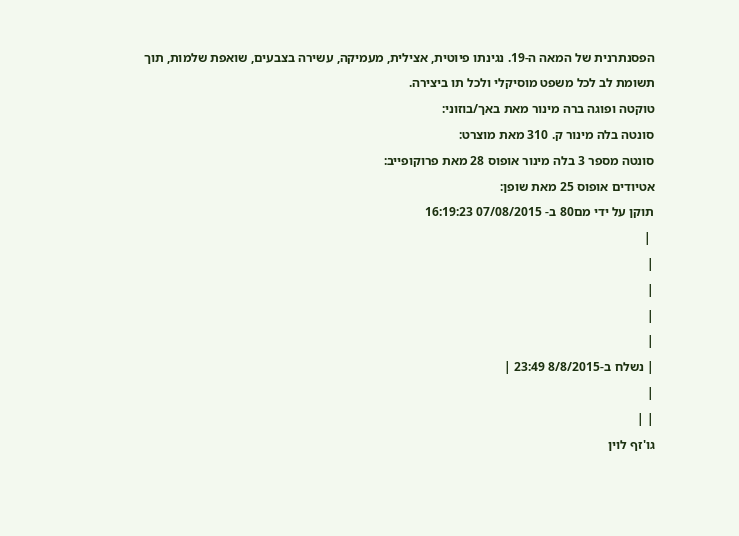הפסנתרנית של המאה ה-19. נגינתו פיוטית, אצילית, מעמיקה, עשירה בצבעים, שואפת שלמות, תוך תשומת לב לכל משפט מוסיקלי ולכל תו ביצירה.
טוקטה ופוגה ברה מינור מאת באך/בוזוני:
סונטה בלה מינור ק. 310 מאת מוצרט:
סונטה מספר 3 בלה מינור אופוס 28 מאת פרוקופייב:
אטיודים אופוס 25 מאת שופן:
תוקן על ידי מם80 ב- 07/08/2015 16:19:23
 |
|
|
|
|
| נשלח ב-8/8/2015 23:49 |
|
| |
גו'זף לוין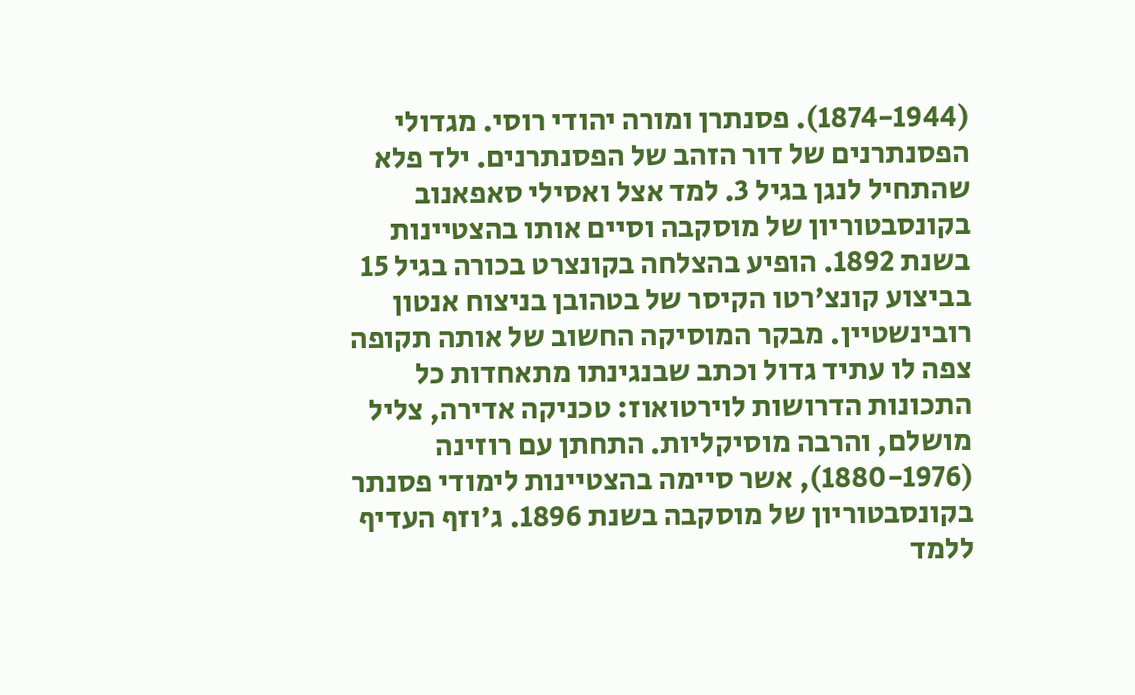(1874-1944). פסנתרן ומורה יהודי רוסי. מגדולי הפסנתרנים של דור הזהב של הפסנתרנים. ילד פלא שהתחיל לנגן בגיל 3. למד אצל ואסילי סאפאנוב בקונסבטוריון של מוסקבה וסיים אותו בהצטיינות בשנת 1892. הופיע בהצלחה בקונצרט בכורה בגיל 15 בביצוע קונצ'רטו הקיסר של בטהובן בניצוח אנטון רובינשטיין. מבקר המוסיקה החשוב של אותה תקופה צפה לו עתיד גדול וכתב שבנגינתו מתאחדות כל התכונות הדרושות לוירטואוז: טכניקה אדירה, צליל מושלם, והרבה מוסיקליות. התחתן עם רוזינה (1880-1976), אשר סיימה בהצטיינות לימודי פסנתר בקונסבטוריון של מוסקבה בשנת 1896. ג'וזף העדיף ללמד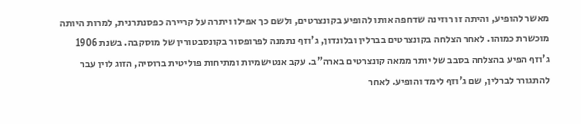מאשר להופיע, והיתה זו רוזינה שדחפה אותו להופיע בקונצרטים, ולשם כך אפילו ויתרה על קריירה כפסנתרנית, למרות היותה מוכשרת כמוהו. לאחר הצלחה בקונצרטים בברלין ובלונדון, ג'וזף נתמנה לפרופסור בקונסבטורין של מוסקבה. בשנת 1906 ג'וזף הפיע בהצלחה בסבב של יותר ממאה קונצרטים בארה"ב. עקב אנטישמיות ומתיחות פוליטית ברוסיה, הזוג לוין עבר להתגורר לברלין, שם ג'וזף לימד והופיע. לאחר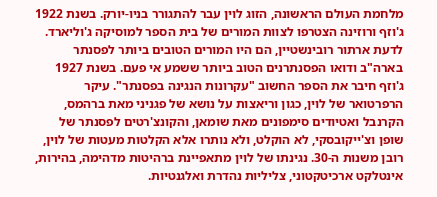מלחמת העולם הראשונה, הזוג לוין עבר להתגורר בניו-יורק. בשנת 1922 ג'וזף ורוזינה הצטרפו לצוות המורים של בית הספר למוסיקה ג'וליארד. לדעת ארתור רובינשטיין, הם היו המורים הטובים ביותר לפסנתר בארה"ב ודואו הפסנתרנים הטוב ביותר ששמע אי פעם. בשנת 1927 ג'וזף חיבר את הספר החשוב "עקרונות הנגינה בפסנתר". עיקר הרפרטואר של לוין, כגון וריאצות על נושא של פגניני מאת ברהמס, הקרנבל ואטיודים סימפונים מאת שומאן, והקונצ'רטים לפסנתר של שופן וצ'ייקובסקי, לא הוקלט, ולא נותרו אלא הקלטות מעטות של לוין, רובן משנות ה-30. נגינתו של לוין מתאפיינת ברהיטות מדהימה, בהירות, אינטלקט ארכיטקטוני, צליליות נהדרת ואלגנטיות.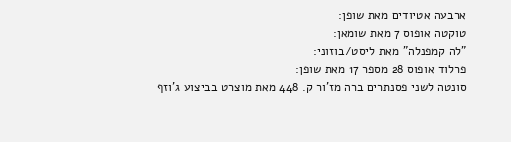ארבעה אטיודים מאת שופן:
טוקטה אופוס 7 מאת שומאן:
"לה קמפנלה" מאת ליסט/בוזוני:
פרלוד אופוס 28 מספר 17 מאת שופן:
סונטה לשני פסנתרים ברה מז'ור ק. 448 מאת מוצרט בביצוע ג'וזף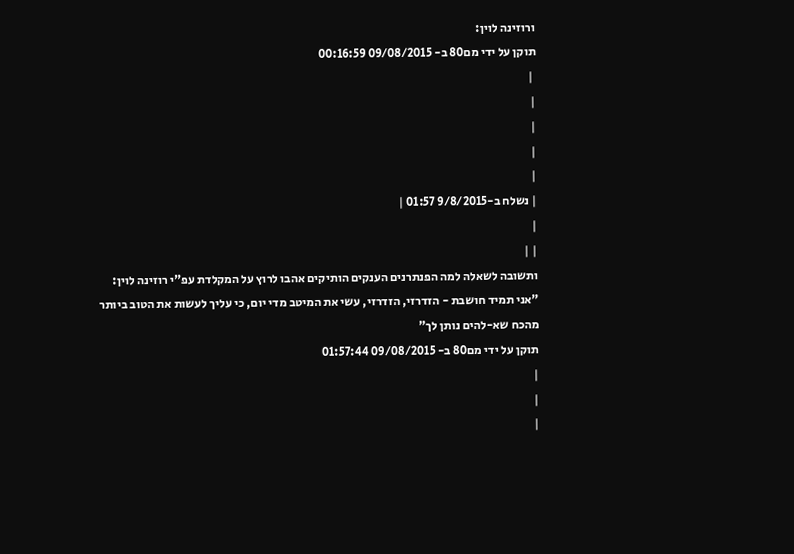ורוזינה לוין:
תוקן על ידי מם80 ב- 09/08/2015 00:16:59
 |
|
|
|
|
| נשלח ב-9/8/2015 01:57 |
|
| |
ותשובה לשאלה למה הפנתרנים הענקים הותיקים אהבו לרוץ על המקלדת עפ"י רוזינה לוין:
"אני תמיד חושבת - הזדרזי, הזדרזי, עשי את המיטב מדי יום, כי עליך לעשות את הטוב ביותר מהכח שא-להים נותן לך"
תוקן על ידי מם80 ב- 09/08/2015 01:57:44
|
|
|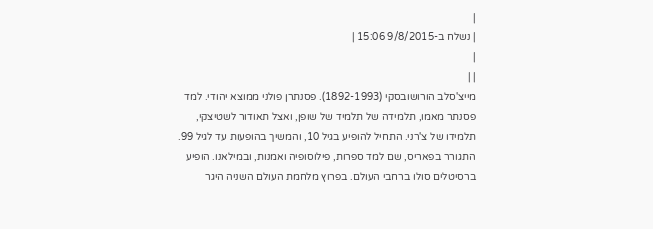|
| נשלח ב-9/8/2015 15:06 |
|
| |
מייצ'סלב הורושובסקי (1892-1993). פסנתרן פולני ממוצא יהודי. למד פסנתר מאמו, תלמידה של תלמיד של שופן, ואצל תאודור לשטיצקי, תלמידו של צ'רני. התחיל להופיע בגיל 10, והמשיך בהופעות עד לגיל 99. התגורר בפאריס, שם למד ספרות, פילוסופיה ואמנות, ובמילאנו. הופיע ברסיטלים סולו ברחבי העולם. בפרוץ מלחמת העולם השניה היגר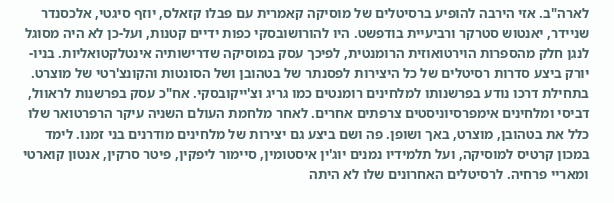לארה"ב. אזי הירבה להופיע ברסיטלים של מוסיקה קאמרית עם פבלו קזאלס, יוזף סיגטי, אלכסנדר שניידר, יאנטוש סטרקר ורביעיית בודפשט. היו להורושובסקי כפות ידיים קטנות, ועל-כן לא היה מסוגל לנגן חלק מהספרות הוירטואוזית הרומנטית, לפיכך עסק במוסיקה שדרישותיה אינטלקטואליות. בניו-יורק ביצע סדרות רסיטלים של כל היצירות לפסנתר של בטהובן ושל הסונטות והקונצ'רטי של מוצרט. בתחילת דרכו נודע בפרשנותו למלחינים רומנטים כמו גריג וצ'ייקובסקי. אח"כ עסק בפרשנות לראוול, דביסי ומלחינים אימפרסיוניסטים צרפתים אחרים. לאחר מלחמת העולם השניה עיקר הרפרטואר שלו כלל את בטהובן, מוצרט, באך ושופן. פה ושם ביצע גם יצירות של מלחינים מודרנים בני זמנו. לימד במכון קרטיס למוסיקה, ועל תלמידיו נמנים יוג'ין איסטומין, סיימור ליפקין, פיטר סרקין, אנטון קוארטי ומאריי פרחיה. לרסיטלים האחרונים שלו לא היתה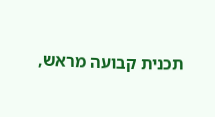תכנית קבועה מראש,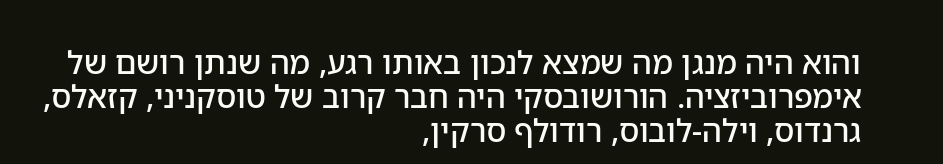והוא היה מנגן מה שמצא לנכון באותו רגע, מה שנתן רושם של אימפרוביזציה. הורושובסקי היה חבר קרוב של טוסקניני, קזאלס, גרנדוס, וילה-לובוס, רודולף סרקין,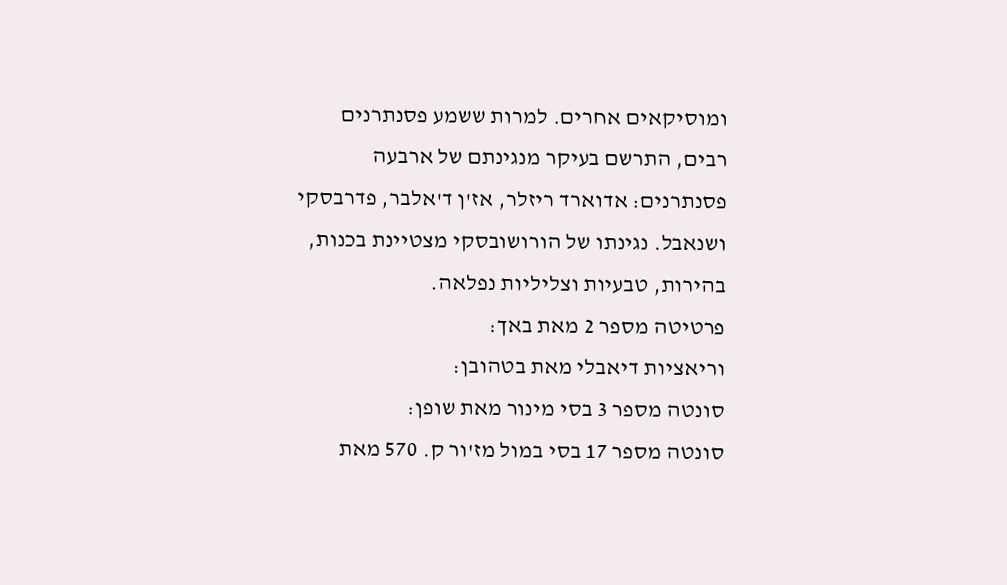ומוסיקאים אחרים. למרות ששמע פסנתרנים רבים, התרשם בעיקר מנגינתם של ארבעה פסנתרנים: אדוארד ריזלר, אז'ן ד'אלבר, פדרבסקי ושנאבל. נגינתו של הורושובסקי מצטיינת בכנות, בהירות, טבעיות וצליליות נפלאה.
פרטיטה מספר 2 מאת באך:
וריאציות דיאבלי מאת בטהובן:
סונטה מספר 3 בסי מינור מאת שופן:
סונטה מספר 17 בסי במול מז'ור ק. 570 מאת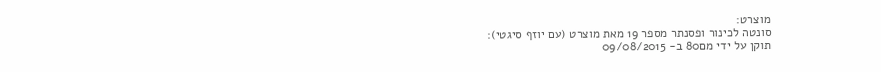מוצרט:
סונטה לכינור ופסנתר מספר 19 מאת מוצרט (עם יוזף סיגטי):
תוקן על ידי מם80 ב- 09/08/2015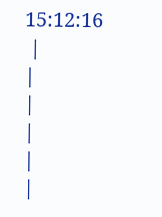15:12:16
 |
|
|
|
|
|